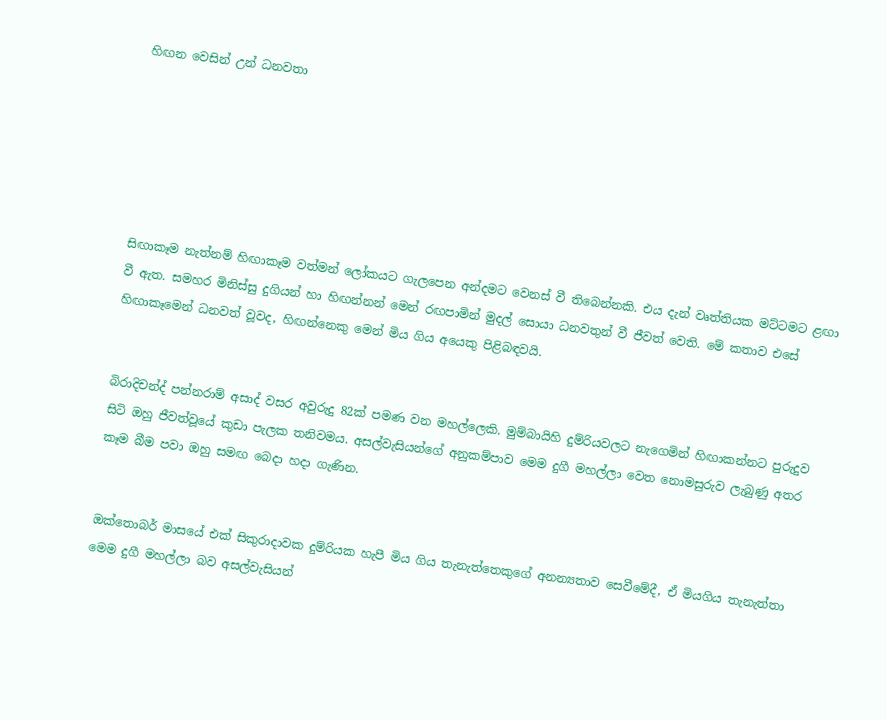හිඟන වෙසින් උන් ධනවතා






සිඟාකෑම නැත්නම් හිඟාකෑම වත්මන් ලෝකයට ගැලපෙන අන්දමට වෙනස් වී තිබෙන්නකි. එය දැන් වෘත්තියක මට්ටමට ළඟා වී ඇත. සමහර මිනිස්සු දුගියන් හා හිඟන්නන් මෙන් රඟපාමින් මුදල් සොයා ධනවතුන් වී ජීවත් වෙති. මේ කතාව එසේ හිඟාකෑමෙන් ධනවත් වූවද, හිඟන්නෙකු මෙන් මිය ගිය අයෙකු පිළිබඳවයි.


බිරාදිචන්ද් පන්නරාම් අසාද් වසර අවුරුදු 82ක් පමණ වන මහල්ලෙකි. මුම්බායිහි දුම්රියවලට නැගෙමින් හිඟාකන්නට පුරුදුව සිටි ඔහු ජීවත්වූයේ කුඩා පැලක තනිවමය. අසල්වැසියන්ගේ අනුකම්පාව මෙම දුගී මහල්ලා වෙත නොමසුරුව ලැබුණු අතර කෑම බීම පවා ඔහු සමඟ බෙදා හදා ගැණින.


ඔක්තොබර් මාසයේ එක් සිකුරාදාවක දුම්රියක හැපී මිය ගිය තැනැත්තෙකුගේ අනන්‍යතාව සෙවීමේදී, ඒ මියගිය තැනැත්තා මෙම දුගී මහල්ලා බව අසල්වැසියන්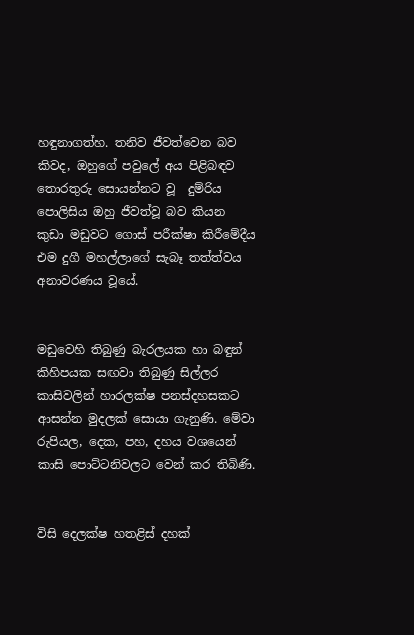හඳුනාගත්හ. තනිව ජීවත්වෙන බව කිවද, ඔහුගේ පවුලේ අය පිළිබඳව තොරතුරු සොයන්නට වූ  දුම්රිය පොලිසිය ඔහු ජීවත්වූ බව කියන කුඩා මඩුවට ගොස් පරීක්ෂා කිරීමේදීය එම දුගී මහල්ලාගේ සැබෑ තත්ත්වය අනාවරණය වූයේ.


මඩුවෙහි තිබුණු බැරලයක හා බඳුන් කිහිපයක සඟවා තිබුණු සිල්ලර කාසිවලින් හාරලක්ෂ පනස්දහසකට ආසන්න මුදලක් සොයා ගැනුණි. මේවා රුපියල, දෙක, පහ, දහය වශයෙන් කාසි පොට්ටනිවලට වෙන් කර තිබිණි.


විසි දෙලක්ෂ හතළිස් දහක්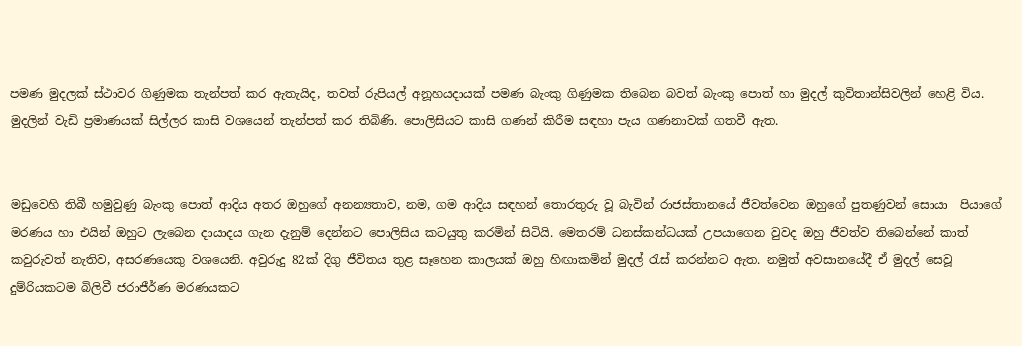පමණ මුදලක් ස්ථාවර ගිණුමක තැන්පත් කර ඇතැයිද, තවත් රුපියල් අනූහයදායක් පමණ බැංකු ගිණුමක තිබෙන බවත් බැංකු පොත් හා මුදල් කුවිතාන්සිවලින් හෙළි විය. මුදලින් වැඩි ප්‍රමාණයක් සිල්ලර කාසි වශයෙන් තැන්පත් කර තිබිණි. පොලිසියට කාසි ගණන් කිරීම සඳහා පැය ගණනාවක් ගතවී ඇත.


මඩුවෙහි තිබී හමුවුණු බැංකු පොත් ආදිය අතර ඔහුගේ අනන්‍යතාව, නම, ගම ආදිය සඳහන් තොරතුරු වූ බැවින් රාජස්තානයේ ජීවත්වෙන ඔහුගේ පුතණුවන් සොයා  පියාගේ මරණය හා එයින් ඔහුට ලැබෙන දායාදය ගැන දැනුම් දෙන්නට පොලිසිය කටයුතු කරමින් සිටියි. මෙතරම් ධනස්කන්ධයක් උපයාගෙන වුවද ඔහු ජීවත්ව තිබෙන්නේ කාත් කවුරුවත් නැතිව, අසරණයෙකු වශයෙනි. අවුරුදු 82ක් දිගු ජීවිතය තුළ සෑහෙන කාලයක් ඔහු හිඟාකමින් මුදල් රැස් කරන්නට ඇත. නමුත් අවසානයේදී ඒ මුදල් සෙවූ දුම්රියකටම බිලිවී ජරාජීර්ණ මරණයකට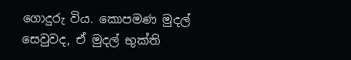ගොදුරු විය. කොපමණ මුදල් සෙවුවද, ඒ මුදල් භුක්ති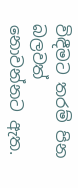විඳීමට තරම් පින බලවත් නොවන්නට ඇත.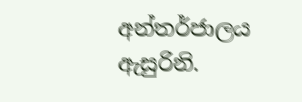අන්තර්ජාලය ඇසුරිනි.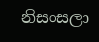නිසංසලා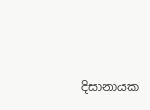දිසානායක